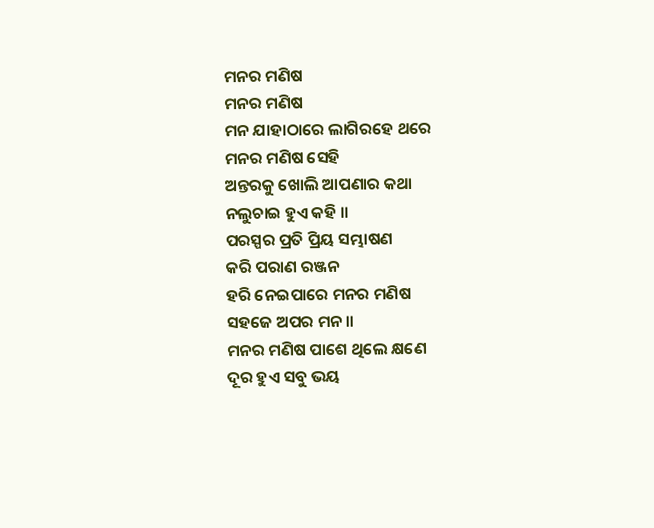ମନର ମଣିଷ
ମନର ମଣିଷ
ମନ ଯାହାଠାରେ ଲାଗିରହେ ଥରେ
ମନର ମଣିଷ ସେହି
ଅନ୍ତରକୁ ଖୋଲି ଆପଣାର କଥା
ନଲୁଚାଇ ହୁଏ କହି ॥
ପରସ୍ପର ପ୍ରତି ପ୍ରିୟ ସମ୍ଭାଷଣ
କରି ପରାଣ ରଞ୍ଜନ
ହରି ନେଇପାରେ ମନର ମଣିଷ
ସହଜେ ଅପର ମନ ॥
ମନର ମଣିଷ ପାଶେ ଥିଲେ କ୍ଷଣେ
ଦୂର ହୁଏ ସବୁ ଭୟ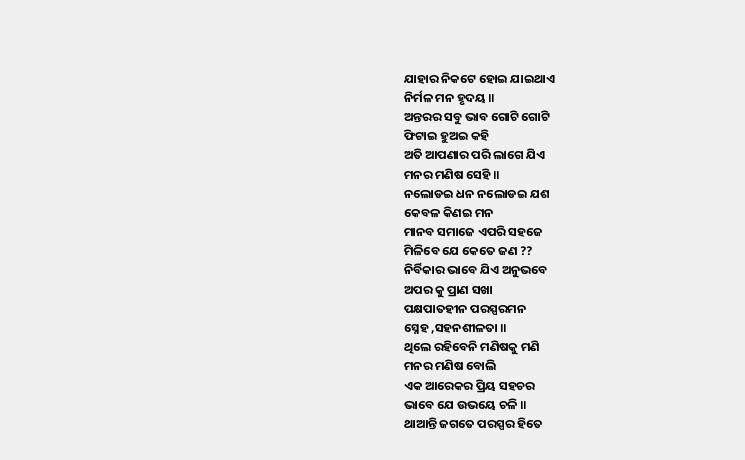ଯାହାର ନିକଟେ ହୋଇ ଯାଇଥାଏ
ନିର୍ମଳ ମନ ହୃଦୟ ॥
ଅନ୍ତରର ସବୁ ଭାବ ଗୋଟି ଗୋଟି
ଫିଟାଇ ହୁଅଇ କହି
ଅତି ଆପଣାର ପରି ଲାଗେ ଯିଏ
ମନର ମଣିଷ ସେହି ॥
ନଲୋଡଇ ଧନ ନଲୋଡଇ ଯଶ
କେବଳ କିଣଇ ମନ
ମାନବ ସମାଜେ ଏପରି ସହଜେ
ମିଳିବେ ଯେ କେତେ ଜଣ ??
ନିର୍ବିକାର ଭାବେ ଯିଏ ଅନୁଭବେ
ଅପର କୁ ପ୍ରାଣ ସଖା
ପକ୍ଷପାତହୀନ ପରସ୍ପରମନ
ସ୍ନେହ ,ସହନଶୀଳତା ॥
ଥିଲେ ରହିବେନି ମଣିଷକୁ ମଣି
ମନର ମଣିଷ ବୋଲି
ଏକ ଆରେକର ପ୍ରିୟ ସହଚର
ଭାବେ ଯେ ଉଭୟେ ଚଳି ॥
ଥାଆନ୍ତି ଜଗତେ ପରସ୍ପର ହିତେ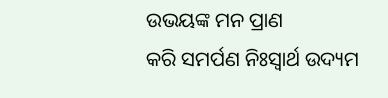ଉଭୟଙ୍କ ମନ ପ୍ରାଣ
କରି ସମର୍ପଣ ନିଃସ୍ବାର୍ଥ ଉଦ୍ୟମ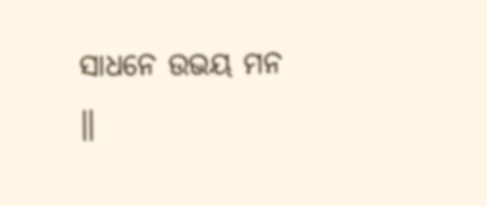ସାଧନେ ଉଭୟ ମନ ॥